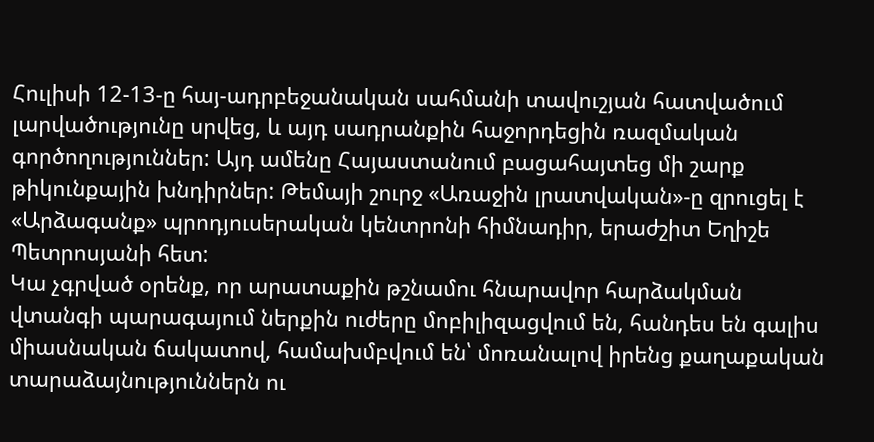Հուլիսի 12-13-ը հայ-ադրբեջանական սահմանի տավուշյան հատվածում լարվածությունը սրվեց, և այդ սադրանքին հաջորդեցին ռազմական գործողություններ: Այդ ամենը Հայաստանում բացահայտեց մի շարք թիկունքային խնդիրներ: Թեմայի շուրջ «Առաջին լրատվական»-ը զրուցել է «Արձագանք» պրոդյուսերական կենտրոնի հիմնադիր, երաժշիտ Եղիշե Պետրոսյանի հետ:
Կա չգրված օրենք, որ արատաքին թշնամու հնարավոր հարձակման վտանգի պարագայում ներքին ուժերը մոբիլիզացվում են, հանդես են գալիս միասնական ճակատով, համախմբվում են՝ մոռանալով իրենց քաղաքական տարաձայնություններն ու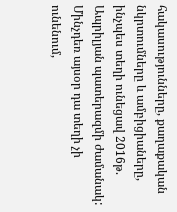հակասությունները, քաղաքական նկրտումները և ամբիցիաները, ինչպես տեղի ունեցավ 2016թ. Ապրիլյան պատերազմի ժամանակ: Մինչդեռ այսօր դա տեղի չի ունենում,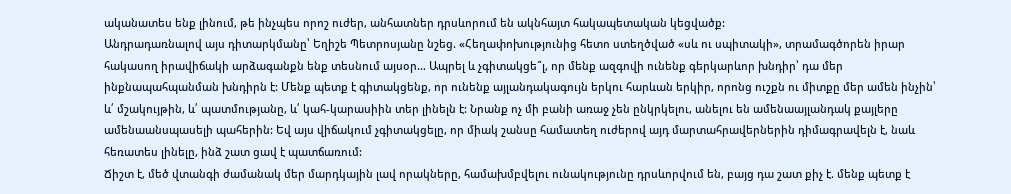ականատես ենք լինում, թե ինչպես որոշ ուժեր, անհատներ դրսևորում են ակնհայտ հակապետական կեցվածք:
Անդրադառնալով այս դիտարկմանը՝ Եղիշե Պետրոսյանը նշեց. «Հեղափոխությունից հետո ստեղծված «սև ու սպիտակի», տրամագծորեն իրար հակասող իրավիճակի արձագանքն ենք տեսնում այսօր… Ապրել և չգիտակցե՞լ, որ մենք ազգովի ունենք գերկարևոր խնդիր՝ դա մեր ինքնապահպանման խնդիրն է: Մենք պետք է գիտակցենք, որ ունենք այլանդակագույն երկու հարևան երկիր, որոնց ուշքն ու միտքը մեր ամեն ինչին՝ և՛ մշակույթին, և՛ պատմությանը, և՛ կահ-կարասիին տեր լինելն է: Նրանք ոչ մի բանի առաջ չեն ընկրկելու, անելու են ամենաայլանդակ քայլերը ամենաանսպասելի պահերին: Եվ այս վիճակում չգիտակցելը, որ միակ շանսը համատեղ ուժերով այդ մարտահրավերներին դիմագրավելն է, նաև հեռատես լինելը, ինձ շատ ցավ է պատճառում:
Ճիշտ է, մեծ վտանգի ժամանակ մեր մարդկային լավ որակները, համախմբվելու ունակությունը դրսևորվում են, բայց դա շատ քիչ է. մենք պետք է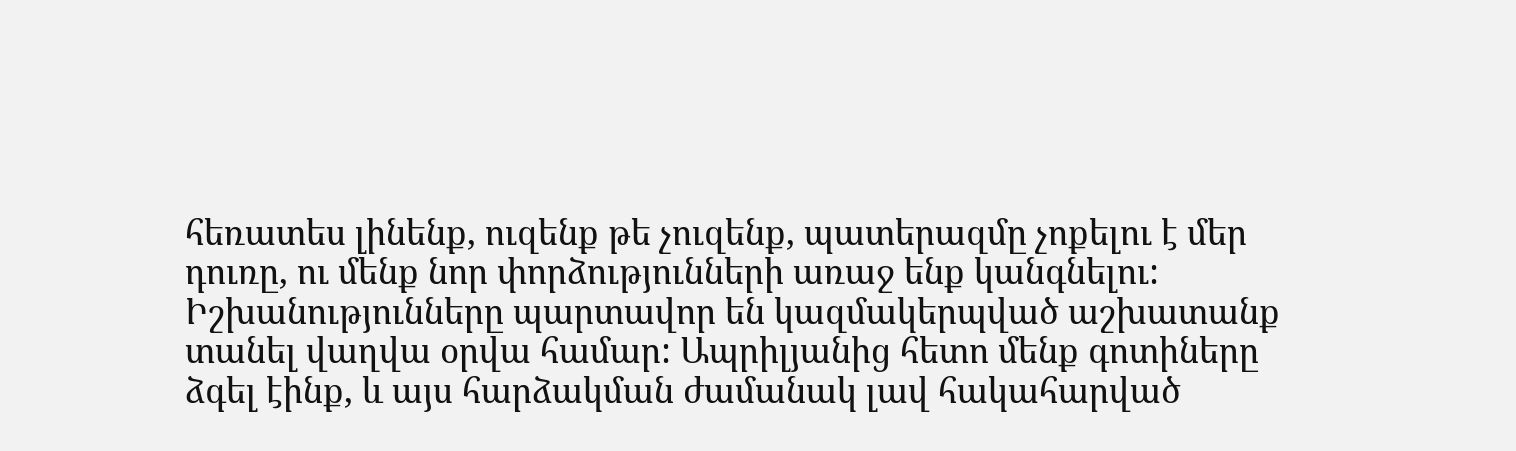հեռատես լինենք, ուզենք թե չուզենք, պատերազմը չոքելու է մեր դուռը, ու մենք նոր փորձությունների առաջ ենք կանգնելու:
Իշխանությունները պարտավոր են կազմակերպված աշխատանք տանել վաղվա օրվա համար: Ապրիլյանից հետո մենք գոտիները ձգել էինք, և այս հարձակման ժամանակ լավ հակահարված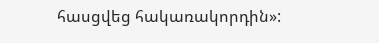հասցվեց հակառակորդին»: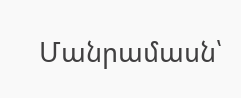Մանրամասն՝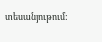տեսանյութում: